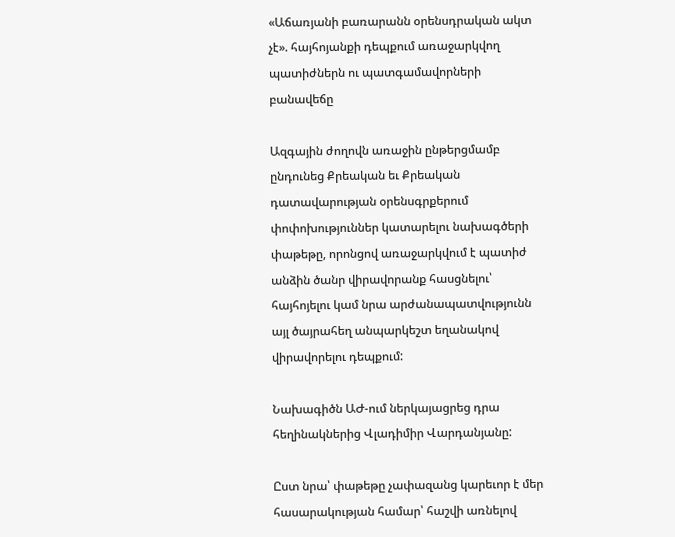«Աճառյանի բառարանն օրենսդրական ակտ չէ». հայհոյանքի դեպքում առաջարկվող պատիժներն ու պատգամավորների բանավեճը

Ազգային ժողովն առաջին ընթերցմամբ ընդունեց Քրեական եւ Քրեական դատավարության օրենսգրքերում փոփոխություններ կատարելու նախագծերի փաթեթը, որոնցով առաջարկվում է պատիժ անձին ծանր վիրավորանք հասցնելու՝ հայհոյելու կամ նրա արժանապատվությունն այլ ծայրահեղ անպարկեշտ եղանակով վիրավորելու դեպքում:

Նախագիծն ԱԺ-ում ներկայացրեց դրա հեղինակներից Վլադիմիր Վարդանյանը:

Ըստ նրա՝ փաթեթը չափազանց կարեւոր է մեր հասարակության համար՝ հաշվի առնելով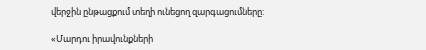վերջին ընթացքում տեղի ունեցող զարգացումները:

«Մարդու իրավունքների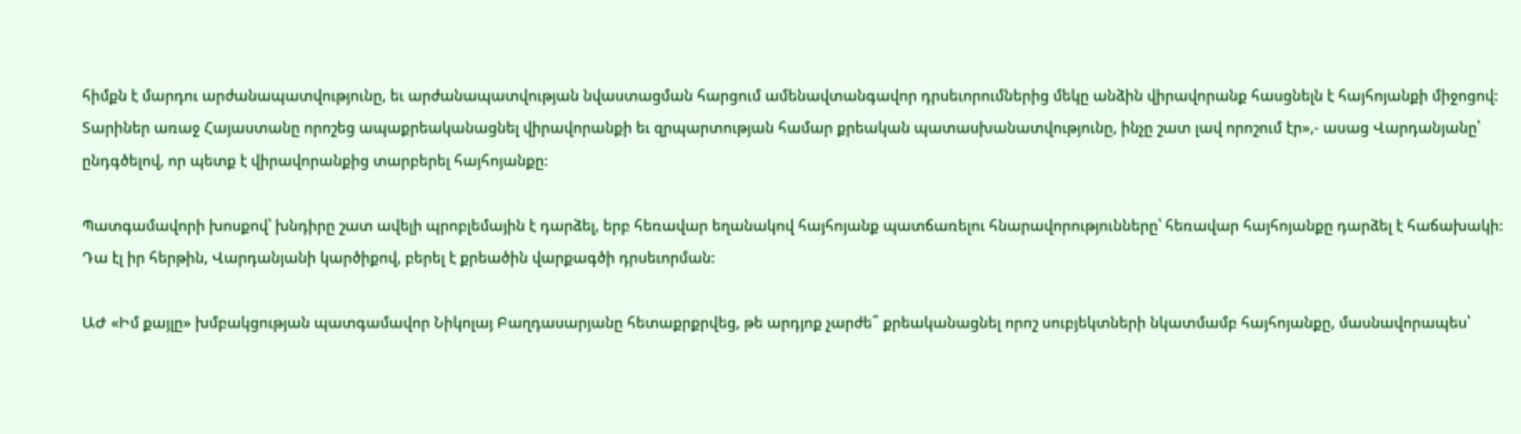հիմքն է մարդու արժանապատվությունը, եւ արժանապատվության նվաստացման հարցում ամենավտանգավոր դրսեւորումներից մեկը անձին վիրավորանք հասցնելն է հայհոյանքի միջոցով: Տարիներ առաջ Հայաստանը որոշեց ապաքրեականացնել վիրավորանքի եւ զրպարտության համար քրեական պատասխանատվությունը, ինչը շատ լավ որոշում էր»,- ասաց Վարդանյանը՝ ընդգծելով, որ պետք է վիրավորանքից տարբերել հայհոյանքը:

Պատգամավորի խոսքով՝ խնդիրը շատ ավելի պրոբլեմային է դարձել, երբ հեռավար եղանակով հայհոյանք պատճառելու հնարավորությունները՝ հեռավար հայհոյանքը դարձել է հաճախակի: Դա էլ իր հերթին, Վարդանյանի կարծիքով, բերել է քրեածին վարքագծի դրսեւորման:

ԱԺ «Իմ քայլը» խմբակցության պատգամավոր Նիկոլայ Բաղդասարյանը հետաքրքրվեց, թե արդյոք չարժե՞ քրեականացնել որոշ սուբյեկտների նկատմամբ հայհոյանքը, մասնավորապես՝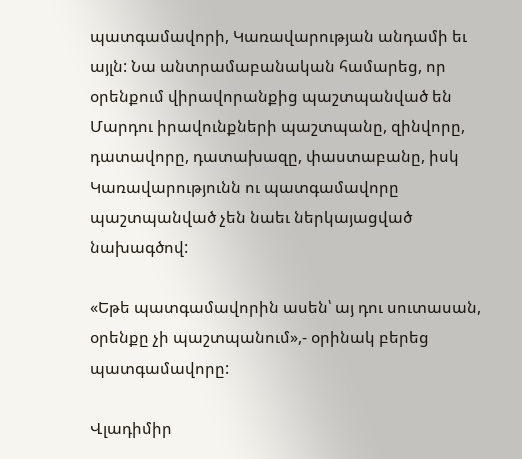պատգամավորի, Կառավարության անդամի եւ այլն: Նա անտրամաբանական համարեց, որ օրենքում վիրավորանքից պաշտպանված են Մարդու իրավունքների պաշտպանը, զինվորը, դատավորը, դատախազը, փաստաբանը, իսկ Կառավարությունն ու պատգամավորը պաշտպանված չեն նաեւ ներկայացված նախագծով:

«Եթե պատգամավորին ասեն՝ այ դու սուտասան, օրենքը չի պաշտպանում»,- օրինակ բերեց պատգամավորը:

Վլադիմիր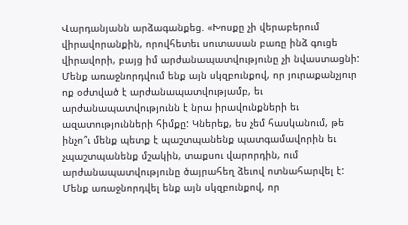Վարդանյանն արձագանքեց. «Խոսքը չի վերաբերում վիրավորանքին, որովհետեւ սուտասան բառը ինձ գուցե վիրավորի, բայց իմ արժանապատվությունը չի նվաստացնի: Մենք առաջնորդվում ենք այն սկզբունքով, որ յուրաքանչյուր ոք օժտված է արժանապատվությամբ, եւ արժանապատվությունն է նրա իրավունքների եւ ազատությունների հիմքը: Կներեք, ես չեմ հասկանում, թե ինչո՞ւ մենք պետք է պաշտպանենք պատգամավորին եւ չպաշտպանենք մշակին, տաքսու վարորդին, ում արժանապատվությունը ծայրահեղ ձեւով ոտնահարվել է: Մենք առաջնորդվել ենք այն սկզբունքով, որ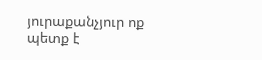յուրաքանչյուր ոք պետք է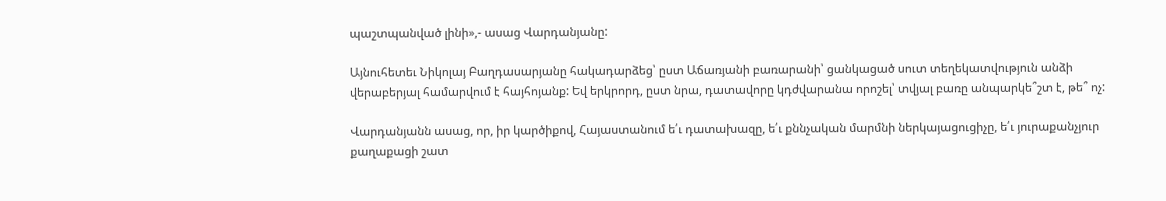պաշտպանված լինի»,- ասաց Վարդանյանը:

Այնուհետեւ Նիկոլայ Բաղդասարյանը հակադարձեց՝ ըստ Աճառյանի բառարանի՝ ցանկացած սուտ տեղեկատվություն անձի վերաբերյալ համարվում է հայհոյանք: Եվ երկրորդ, ըստ նրա, դատավորը կդժվարանա որոշել՝ տվյալ բառը անպարկե՞շտ է, թե՞ ոչ:

Վարդանյանն ասաց, որ, իր կարծիքով, Հայաստանում ե՛ւ դատախազը, ե՛ւ քննչական մարմնի ներկայացուցիչը, ե՛ւ յուրաքանչյուր քաղաքացի շատ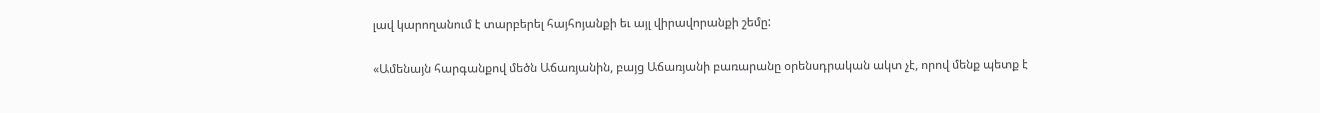լավ կարողանում է տարբերել հայհոյանքի եւ այլ վիրավորանքի շեմը:

«Ամենայն հարգանքով մեծն Աճառյանին, բայց Աճառյանի բառարանը օրենսդրական ակտ չէ, որով մենք պետք է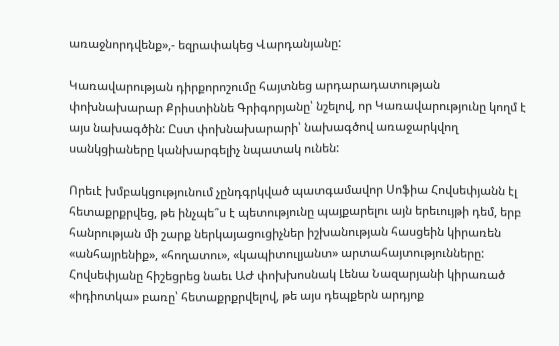առաջնորդվենք»,- եզրափակեց Վարդանյանը:

Կառավարության դիրքորոշումը հայտնեց արդարադատության փոխնախարար Քրիստիննե Գրիգորյանը՝ նշելով, որ Կառավարությունը կողմ է այս նախագծին: Ըստ փոխնախարարի՝ նախագծով առաջարկվող սանկցիաները կանխարգելիչ նպատակ ունեն:

Որեւէ խմբակցությունում չընդգրկված պատգամավոր Սոֆիա Հովսեփյանն էլ հետաքրքրվեց, թե ինչպե՞ս է պետությունը պայքարելու այն երեւույթի դեմ, երբ հանրության մի շարք ներկայացուցիչներ իշխանության հասցեին կիրառեն «անհայրենիք», «հողատու», «կապիտուլյանտ» արտահայտությունները: Հովսեփյանը հիշեցրեց նաեւ ԱԺ փոխխոսնակ Լենա Նազարյանի կիրառած «իդիոտկա» բառը՝ հետաքրքրվելով, թե այս դեպքերն արդյոք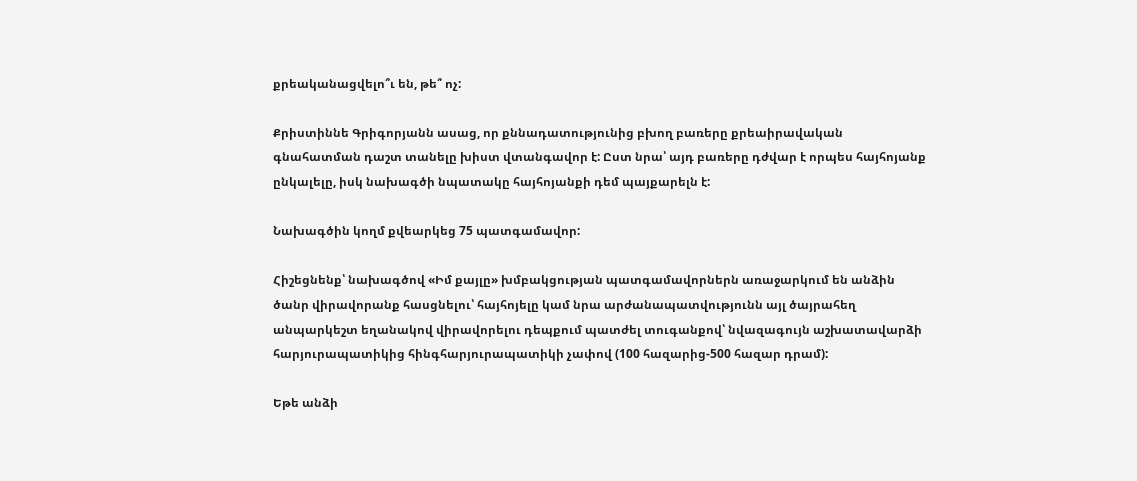քրեականացվելո՞ւ են, թե՞ ոչ:

Քրիստիննե Գրիգորյանն ասաց, որ քննադատությունից բխող բառերը քրեաիրավական գնահատման դաշտ տանելը խիստ վտանգավոր է: Ըստ նրա՝ այդ բառերը դժվար է որպես հայհոյանք ընկալելը, իսկ նախագծի նպատակը հայհոյանքի դեմ պայքարելն է:

Նախագծին կողմ քվեարկեց 75 պատգամավոր:

Հիշեցնենք՝ նախագծով «Իմ քայլը» խմբակցության պատգամավորներն առաջարկում են անձին ծանր վիրավորանք հասցնելու՝ հայհոյելը կամ նրա արժանապատվությունն այլ ծայրահեղ անպարկեշտ եղանակով վիրավորելու դեպքում պատժել տուգանքով՝ նվազագույն աշխատավարձի հարյուրապատիկից հինգհարյուրապատիկի չափով (100 հազարից-500 հազար դրամ):

Եթե անձի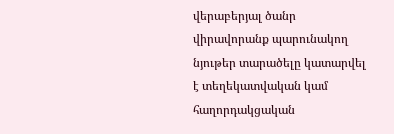վերաբերյալ ծանր վիրավորանք պարունակող նյութեր տարածելը կատարվել է տեղեկատվական կամ հաղորդակցական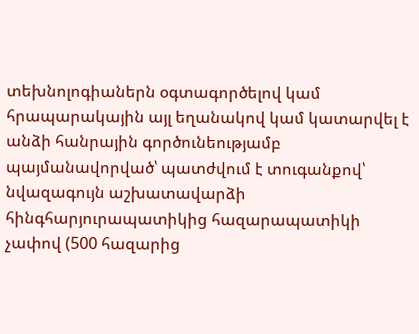տեխնոլոգիաներն օգտագործելով կամ հրապարակային այլ եղանակով կամ կատարվել է անձի հանրային գործունեությամբ պայմանավորված՝ պատժվում է տուգանքով՝ նվազագույն աշխատավարձի հինգհարյուրապատիկից հազարապատիկի չափով (500 հազարից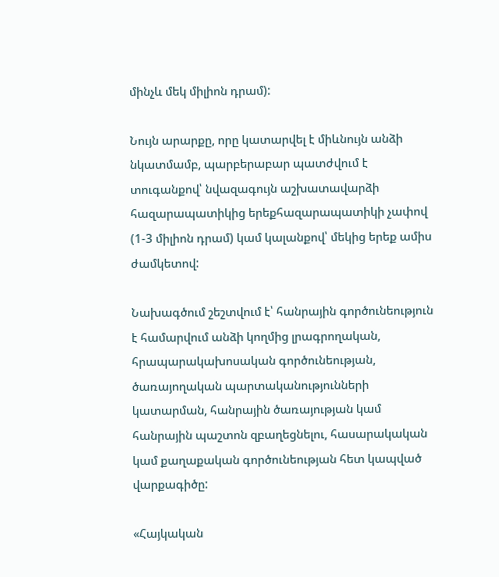մինչև մեկ միլիոն դրամ):

Նույն արարքը, որը կատարվել է միևնույն անձի նկատմամբ, պարբերաբար պատժվում է տուգանքով՝ նվազագույն աշխատավարձի հազարապատիկից երեքհազարապատիկի չափով (1-3 միլիոն դրամ) կամ կալանքով՝ մեկից երեք ամիս ժամկետով:

Նախագծում շեշտվում է՝ հանրային գործունեություն է համարվում անձի կողմից լրագրողական, հրապարակախոսական գործունեության, ծառայողական պարտականությունների կատարման, հանրային ծառայության կամ հանրային պաշտոն զբաղեցնելու, հասարակական կամ քաղաքական գործունեության հետ կապված վարքագիծը:

«Հայկական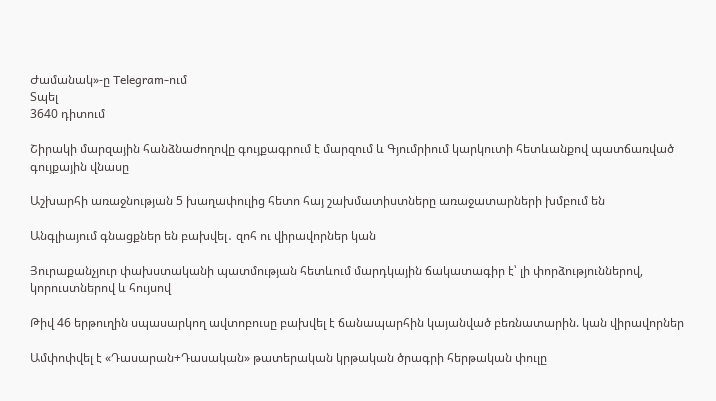Ժամանակ»-ը Telegram-ում
Տպել
3640 դիտում

Շիրակի մարզային հանձնաժողովը գույքագրում է մարզում և Գյումրիում կարկուտի հետևանքով պատճառված գույքային վնասը

Աշխարհի առաջնության 5 խաղափուլից հետո հայ շախմատիստները առաջատարների խմբում են

Անգլիայում գնացքներ են բախվել․ զոհ ու վիրավորներ կան

Յուրաքանչյուր փախստականի պատմության հետևում մարդկային ճակատագիր է՝ լի փորձություններով, կորուստներով և հույսով

Թիվ 46 երթուղին սպասարկող ավտոբուսը բախվել է ճանապարհին կայանված բեռնատարին. կան վիրավորներ

Ամփոփվել է «Դասարան+Դասական» թատերական կրթական ծրագրի հերթական փուլը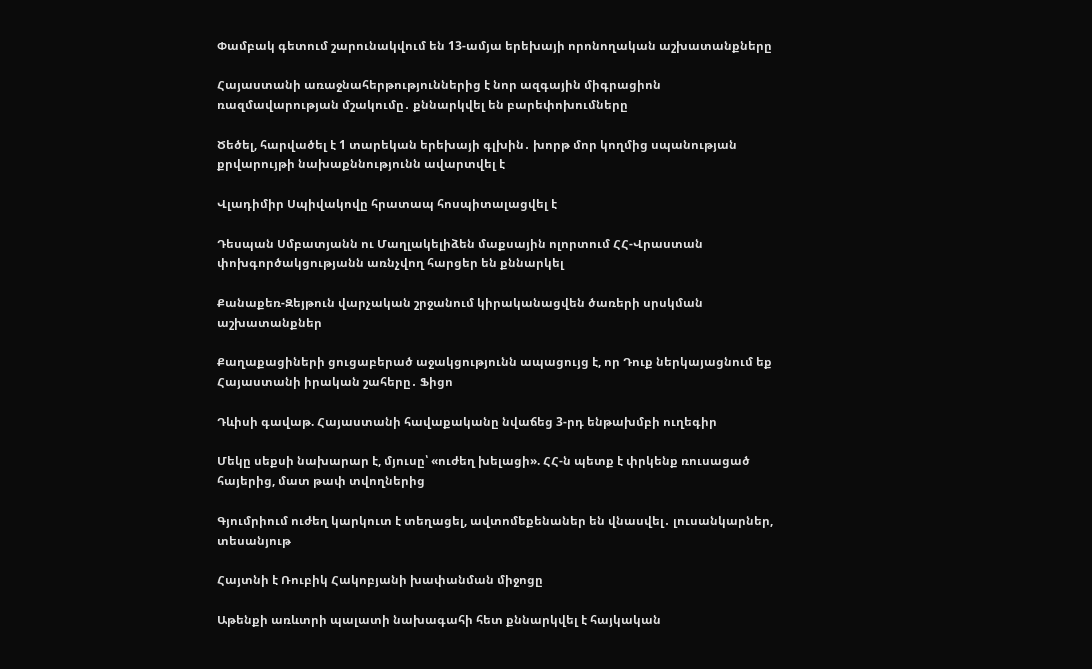Փամբակ գետում շարունակվում են 13-ամյա երեխայի որոնողական աշխատանքները

Հայաստանի առաջնահերթություններից է նոր ազգային միգրացիոն ռազմավարության մշակումը․ քննարկվել են բարեփոխումները

Ծեծել, հարվածել է 1 տարեկան երեխայի գլխին․ խորթ մոր կողմից սպանության քրվարույթի նախաքննությունն ավարտվել է

Վլադիմիր Սպիվակովը հրատապ հոսպիտալացվել է

Դեսպան Սմբատյանն ու Մաղլակելիձեն մաքսային ոլորտում ՀՀ-Վրաստան փոխգործակցությանն առնչվող հարցեր են քննարկել

Քանաքեռ-Զեյթուն վարչական շրջանում կիրականացվեն ծառերի սրսկման աշխատանքներ

Քաղաքացիների ցուցաբերած աջակցությունն ապացույց է, որ Դուք ներկայացնում եք Հայաստանի իրական շահերը․ Ֆիցո

Դևիսի գավաթ. Հայաստանի հավաքականը նվաճեց 3-րդ ենթախմբի ուղեգիր

Մեկը սեքսի նախարար է, մյուսը՝ «ուժեղ խելացի». ՀՀ-ն պետք է փրկենք ռուսացած հայերից, մատ թափ տվողներից

Գյումրիում ուժեղ կարկուտ է տեղացել, ավտոմեքենաներ են վնասվել․ լուսանկարներ, տեսանյութ

Հայտնի է Ռուբիկ Հակոբյանի խափանման միջոցը

Աթենքի առևտրի պալատի նախագահի հետ քննարկվել է հայկական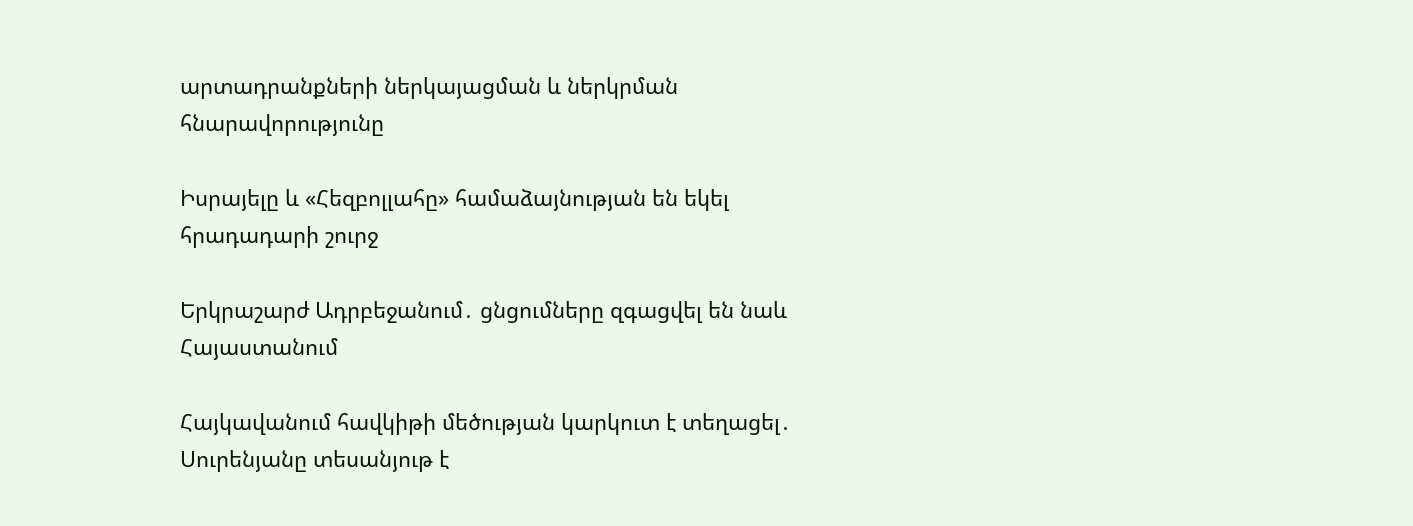արտադրանքների ներկայացման և ներկրման հնարավորությունը

Իսրայելը և «Հեզբոլլահը» համաձայնության են եկել հրադադարի շուրջ

Երկրաշարժ Ադրբեջանում․ ցնցումները զգացվել են նաև Հայաստանում

Հայկավանում հավկիթի մեծության կարկուտ է տեղացել․ Սուրենյանը տեսանյութ է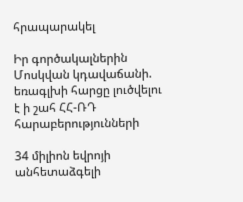հրապարակել

Իր գործակալներին Մոսկվան կդավաճանի. եռագլխի հարցը լուծվելու է ի շահ ՀՀ-ՌԴ հարաբերությունների

34 միլիոն եվրոյի անհետաձգելի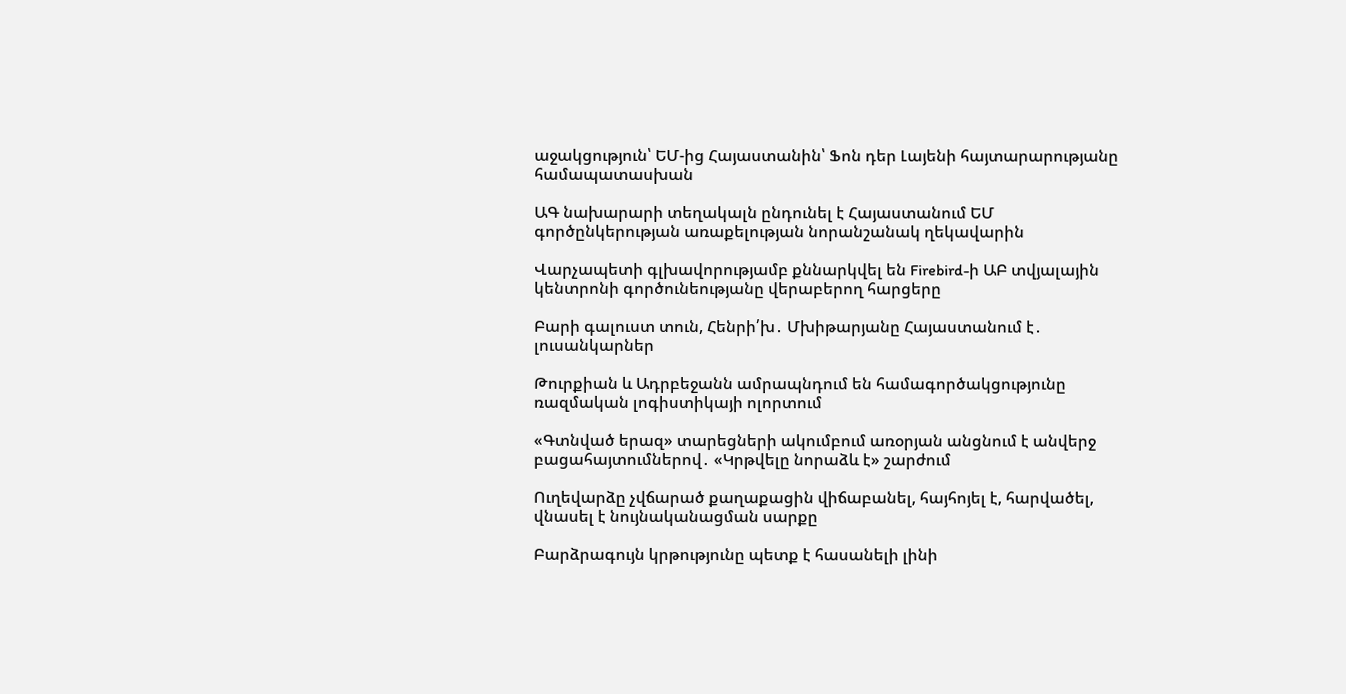աջակցություն՝ ԵՄ-ից Հայաստանին՝ Ֆոն դեր Լայենի հայտարարությանը համապատասխան

ԱԳ նախարարի տեղակալն ընդունել է Հայաստանում ԵՄ գործընկերության առաքելության նորանշանակ ղեկավարին

Վարչապետի գլխավորությամբ քննարկվել են Firebird-ի ԱԲ տվյալային կենտրոնի գործունեությանը վերաբերող հարցերը

Բարի գալուստ տուն, Հենրի՛խ․ Մխիթարյանը Հայաստանում է․ լուսանկարներ

Թուրքիան և Ադրբեջանն ամրապնդում են համագործակցությունը ռազմական լոգիստիկայի ոլորտում

«Գտնված երազ» տարեցների ակումբում առօրյան անցնում է անվերջ բացահայտումներով․ «Կրթվելը նորաձև է» շարժում

Ուղեվարձը չվճարած քաղաքացին վիճաբանել, հայհոյել է, հարվածել, վնասել է նույնականացման սարքը

Բարձրագույն կրթությունը պետք է հասանելի լինի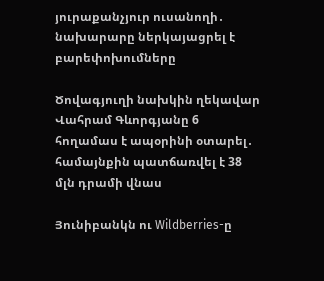յուրաքանչյուր ուսանողի․ նախարարը ներկայացրել է բարեփոխումները

Ծովագյուղի նախկին ղեկավար Վահրամ Գևորգյանը 6 հողամաս է ապօրինի օտարել․ համայնքին պատճառվել է 38 մլն դրամի վնաս

Յունիբանկն ու Wildberries-ը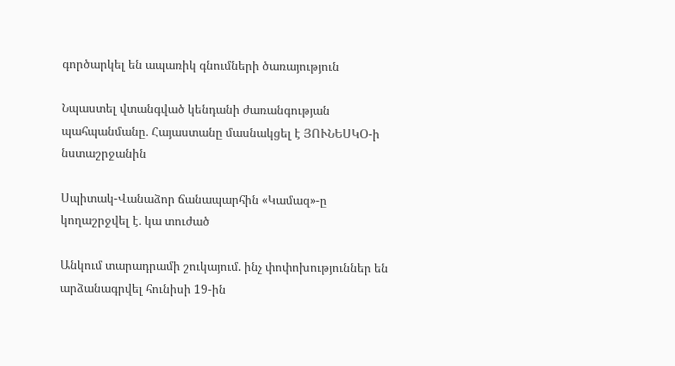գործարկել են ապառիկ գնումների ծառայություն

Նպաստել վտանգված կենդանի ժառանգության պահպանմանը․ Հայաստանը մասնակցել է ՅՈՒՆԵՍԿՕ-ի նստաշրջանին

Սպիտակ-Վանաձոր ճանապարհին «Կամազ»-ը կողաշրջվել է․ կա տուժած

Անկում տարադրամի շուկայում. ինչ փոփոխություններ են արձանագրվել հունիսի 19-ին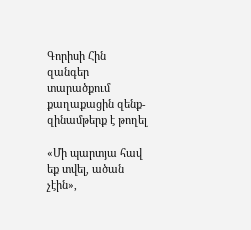Գորիսի Հին զանգեր տարածքում քաղաքացին զենք-զինամթերք է թողել

«Մի պարտյա հավ եք տվել, ածան չէին»,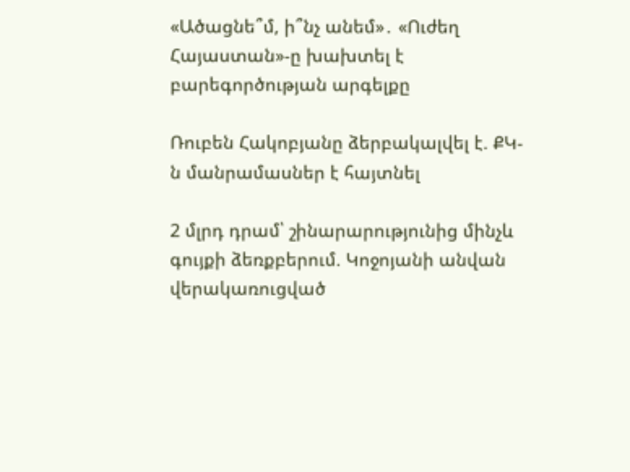«Ածացնե՞մ, ի՞նչ անեմ»․ «Ուժեղ Հայաստան»-ը խախտել է բարեգործության արգելքը

Ռուբեն Հակոբյանը ձերբակալվել է. ՔԿ-ն մանրամասներ է հայտնել

2 մլրդ դրամ՝ շինարարությունից մինչև գույքի ձեռքբերում. Կոջոյանի անվան վերակառուցված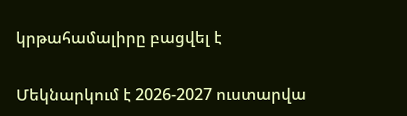կրթահամալիրը բացվել է

Մեկնարկում է 2026-2027 ուստարվա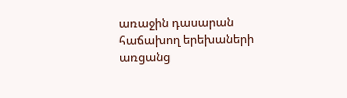առաջին դասարան հաճախող երեխաների առցանց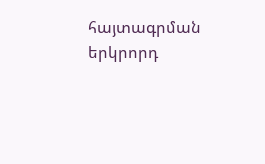հայտագրման երկրորդ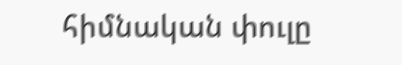հիմնական փուլը